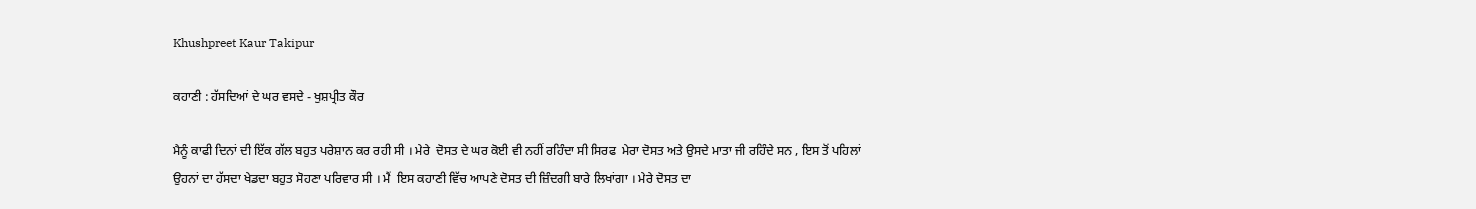Khushpreet Kaur Takipur

ਕਹਾਣੀ : ਹੱਸਦਿਆਂ ਦੇ ਘਰ ਵਸਦੇ - ਖੁਸ਼ਪ੍ਰੀਤ ਕੌਰ

ਮੈਨੂੰ ਕਾਫੀ ਦਿਨਾਂ ਦੀ ਇੱਕ ਗੱਲ ਬਹੁਤ ਪਰੇਸ਼ਾਨ ਕਰ ਰਹੀ ਸੀ । ਮੇਰੇ  ਦੋਸਤ ਦੇ ਘਰ ਕੋਈ ਵੀ ਨਹੀਂ ਰਹਿੰਦਾ ਸੀ ਸਿਰਫ  ਮੇਰਾ ਦੋਸਤ ਅਤੇ ਉਸਦੇ ਮਾਤਾ ਜੀ ਰਹਿੰਦੇ ਸਨ , ਇਸ ਤੋਂ ਪਹਿਲਾਂ ਉਹਨਾਂ ਦਾ ਹੱਸਦਾ ਖੇਡਦਾ ਬਹੁਤ ਸੋਹਣਾ ਪਰਿਵਾਰ ਸੀ । ਮੈਂ  ਇਸ ਕਹਾਣੀ ਵਿੱਚ ਆਪਣੇ ਦੋਸਤ ਦੀ ਜ਼ਿੰਦਗੀ ਬਾਰੇ ਲਿਖਾਂਗਾ । ਮੇਰੇ ਦੋਸਤ ਦਾ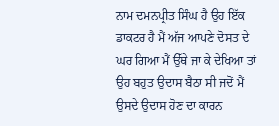ਨਾਮ ਦਮਨਪ੍ਰੀਤ ਸਿੰਘ ਹੈ ਉਹ ਇੱਕ ਡਾਕਟਰ ਹੈ ਮੈਂ ਅੱਜ ਆਪਣੇ ਦੋਸਤ ਦੇ ਘਰ ਗਿਆ ਮੈਂ ਉੱਥੇ ਜਾ ਕੇ ਦੇਖਿਆ ਤਾਂ ਉਹ ਬਹੁਤ ਉਦਾਸ ਬੈਠਾ ਸੀ ਜਦੋਂ ਮੈਂ ਉਸਦੇ ਉਦਾਸ ਹੋਣ ਦਾ ਕਾਰਨ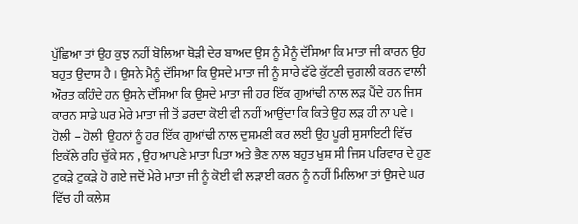ਪੁੱਛਿਆ ਤਾਂ ਉਹ ਕੁਝ ਨਹੀਂ ਬੋਲਿਆ ਥੋੜੀ ਦੇਰ ਬਾਅਦ ਉਸ ਨੂੰ ਮੈਨੂੰ ਦੱਸਿਆ ਕਿ ਮਾਤਾ ਜੀ ਕਾਰਨ ਉਹ ਬਹੁਤ ਉਦਾਸ ਹੈ । ਉਸਨੇ ਮੈਨੂੰ ਦੱਸਿਆ ਕਿ ਉਸਦੇ ਮਾਤਾ ਜੀ ਨੂੰ ਸਾਰੇ ਫੱਫੇ ਕੁੱਟਣੀ ਚੁਗਲੀ ਕਰਨ ਵਾਲੀ ਔਰਤ ਕਹਿੰਦੇ ਹਨ ਉਸਨੇ ਦੱਸਿਆ ਕਿ ਉਸਦੇ ਮਾਤਾ ਜੀ ਹਰ ਇੱਕ ਗੁਆਂਢੀ ਨਾਲ ਲੜ ਪੈਂਦੇ ਹਨ ਜਿਸ ਕਾਰਨ ਸਾਡੇ ਘਰ ਮੇਰੇ ਮਾਤਾ ਜੀ ਤੋਂ ਡਰਦਾ ਕੋਈ ਵੀ ਨਹੀਂ ਆਉਂਦਾ ਕਿ ਕਿਤੇ ਉਹ ਲੜ ਹੀ ਨਾ ਪਵੇ । ਹੋਲੀ – ਹੋਲੀ  ਉਹਨਾਂ ਨੂੰ ਹਰ ਇੱਕ ਗੁਆਂਢੀ ਨਾਲ ਦੁਸ਼ਮਣੀ ਕਰ ਲਈ ਉਹ ਪੂਰੀ ਸੁਸਾਇਟੀ ਵਿੱਚ ਇਕੱਲੇ ਰਹਿ ਚੁੱਕੇ ਸਨ , ਉਹ ਆਪਣੇ ਮਾਤਾ ਪਿਤਾ ਅਤੇ ਭੈਣ ਨਾਲ ਬਹੁਤ ਖੁਸ਼ ਸੀ ਜਿਸ ਪਰਿਵਾਰ ਦੇ ਹੁਣ ਟੁਕੜੇ ਟੁਕੜੇ ਹੋ ਗਏ ਜਦੋਂ ਮੇਰੇ ਮਾਤਾ ਜੀ ਨੂੰ ਕੋਈ ਵੀ ਲੜਾਈ ਕਰਨ ਨੂੰ ਨਹੀਂ ਮਿਲਿਆ ਤਾਂ ਉਸਦੇ ਘਰ ਵਿੱਚ ਹੀ ਕਲੇਸ਼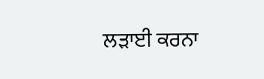ਲੜਾਈ ਕਰਨਾ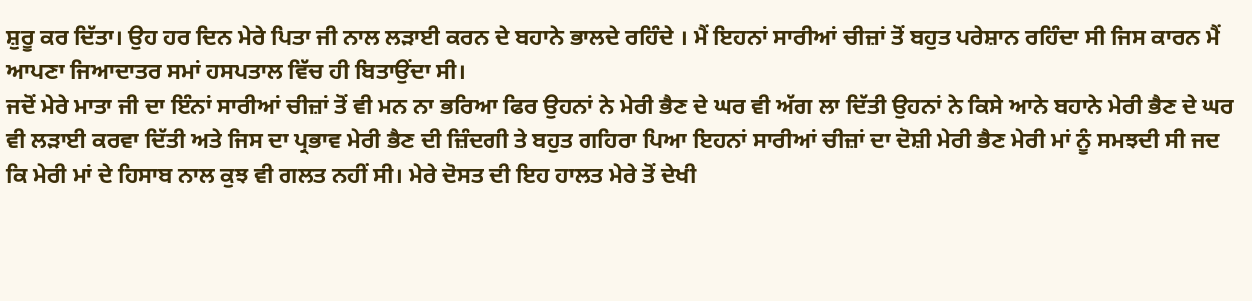ਸ਼ੁਰੂ ਕਰ ਦਿੱਤਾ। ਉਹ ਹਰ ਦਿਨ ਮੇਰੇ ਪਿਤਾ ਜੀ ਨਾਲ ਲੜਾਈ ਕਰਨ ਦੇ ਬਹਾਨੇ ਭਾਲਦੇ ਰਹਿੰਦੇ । ਮੈਂ ਇਹਨਾਂ ਸਾਰੀਆਂ ਚੀਜ਼ਾਂ ਤੋਂ ਬਹੁਤ ਪਰੇਸ਼ਾਨ ਰਹਿੰਦਾ ਸੀ ਜਿਸ ਕਾਰਨ ਮੈਂ ਆਪਣਾ ਜਿਆਦਾਤਰ ਸਮਾਂ ਹਸਪਤਾਲ ਵਿੱਚ ਹੀ ਬਿਤਾਉਂਦਾ ਸੀ।
ਜਦੋਂ ਮੇਰੇ ਮਾਤਾ ਜੀ ਦਾ ਇੰਨਾਂ ਸਾਰੀਆਂ ਚੀਜ਼ਾਂ ਤੋਂ ਵੀ ਮਨ ਨਾ ਭਰਿਆ ਫਿਰ ਉਹਨਾਂ ਨੇ ਮੇਰੀ ਭੈਣ ਦੇ ਘਰ ਵੀ ਅੱਗ ਲਾ ਦਿੱਤੀ ਉਹਨਾਂ ਨੇ ਕਿਸੇ ਆਨੇ ਬਹਾਨੇ ਮੇਰੀ ਭੈਣ ਦੇ ਘਰ ਵੀ ਲੜਾਈ ਕਰਵਾ ਦਿੱਤੀ ਅਤੇ ਜਿਸ ਦਾ ਪ੍ਰਭਾਵ ਮੇਰੀ ਭੈਣ ਦੀ ਜ਼ਿੰਦਗੀ ਤੇ ਬਹੁਤ ਗਹਿਰਾ ਪਿਆ ਇਹਨਾਂ ਸਾਰੀਆਂ ਚੀਜ਼ਾਂ ਦਾ ਦੋਸ਼ੀ ਮੇਰੀ ਭੈਣ ਮੇਰੀ ਮਾਂ ਨੂੰ ਸਮਝਦੀ ਸੀ ਜਦ ਕਿ ਮੇਰੀ ਮਾਂ ਦੇ ਹਿਸਾਬ ਨਾਲ ਕੁਝ ਵੀ ਗਲਤ ਨਹੀਂ ਸੀ। ਮੇਰੇ ਦੋਸਤ ਦੀ ਇਹ ਹਾਲਤ ਮੇਰੇ ਤੋਂ ਦੇਖੀ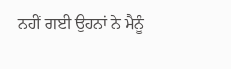ਨਹੀਂ ਗਈ ਉਹਨਾਂ ਨੇ ਮੈਨੂੰ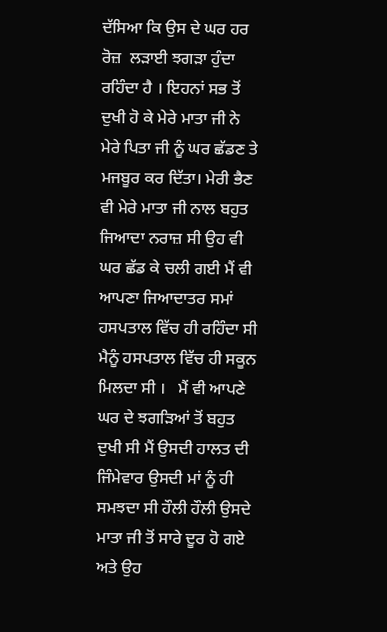ਦੱਸਿਆ ਕਿ ਉਸ ਦੇ ਘਰ ਹਰ ਰੋਜ਼  ਲੜਾਈ ਝਗੜਾ ਹੁੰਦਾ ਰਹਿੰਦਾ ਹੈ । ਇਹਨਾਂ ਸਭ ਤੋਂ ਦੁਖੀ ਹੋ ਕੇ ਮੇਰੇ ਮਾਤਾ ਜੀ ਨੇ ਮੇਰੇ ਪਿਤਾ ਜੀ ਨੂੰ ਘਰ ਛੱਡਣ ਤੇ ਮਜਬੂਰ ਕਰ ਦਿੱਤਾ। ਮੇਰੀ ਭੈਣ ਵੀ ਮੇਰੇ ਮਾਤਾ ਜੀ ਨਾਲ ਬਹੁਤ ਜਿਆਦਾ ਨਰਾਜ਼ ਸੀ ਉਹ ਵੀ ਘਰ ਛੱਡ ਕੇ ਚਲੀ ਗਈ ਮੈਂ ਵੀ ਆਪਣਾ ਜਿਆਦਾਤਰ ਸਮਾਂ ਹਸਪਤਾਲ ਵਿੱਚ ਹੀ ਰਹਿੰਦਾ ਸੀ ਮੈਨੂੰ ਹਸਪਤਾਲ ਵਿੱਚ ਹੀ ਸਕੂਨ ਮਿਲਦਾ ਸੀ ।   ਮੈਂ ਵੀ ਆਪਣੇ ਘਰ ਦੇ ਝਗੜਿਆਂ ਤੋਂ ਬਹੁਤ ਦੁਖੀ ਸੀ ਮੈਂ ਉਸਦੀ ਹਾਲਤ ਦੀ ਜਿੰਮੇਵਾਰ ਉਸਦੀ ਮਾਂ ਨੂੰ ਹੀ ਸਮਝਦਾ ਸੀ ਹੌਲੀ ਹੌਲੀ ਉਸਦੇ ਮਾਤਾ ਜੀ ਤੋਂ ਸਾਰੇ ਦੂਰ ਹੋ ਗਏ ਅਤੇ ਉਹ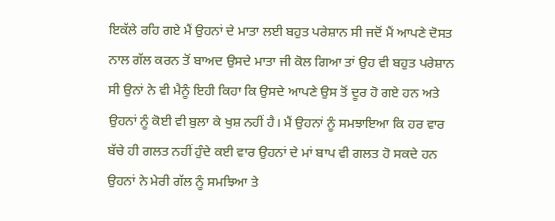ਇਕੱਲੇ ਰਹਿ ਗਏ ਮੈਂ ਉਹਨਾਂ ਦੇ ਮਾਤਾ ਲਈ ਬਹੁਤ ਪਰੇਸ਼ਾਨ ਸੀ ਜਦੋਂ ਮੈਂ ਆਪਣੇ ਦੋਸਤ ਨਾਲ ਗੱਲ ਕਰਨ ਤੋਂ ਬਾਅਦ ਉਸਦੇ ਮਾਤਾ ਜੀ ਕੋਲ ਗਿਆ ਤਾਂ ਉਹ ਵੀ ਬਹੁਤ ਪਰੇਸ਼ਾਨ ਸੀ ਉਨਾਂ ਨੇ ਵੀ ਮੈਨੂੰ ਇਹੀ ਕਿਹਾ ਕਿ ਉਸਦੇ ਆਪਣੇ ਉਸ ਤੋਂ ਦੂਰ ਹੋ ਗਏ ਹਨ ਅਤੇ ਉਹਨਾਂ ਨੂੰ ਕੋਈ ਵੀ ਬੁਲਾ ਕੇ ਖੁਸ਼ ਨਹੀਂ ਹੈ। ਮੈਂ ਉਹਨਾਂ ਨੂੰ ਸਮਝਾਇਆ ਕਿ ਹਰ ਵਾਰ ਬੱਚੇ ਹੀ ਗਲਤ ਨਹੀਂ ਹੁੰਦੇ ਕਈ ਵਾਰ ਉਹਨਾਂ ਦੇ ਮਾਂ ਬਾਪ ਵੀ ਗਲਤ ਹੋ ਸਕਦੇ ਹਨ ਉਹਨਾਂ ਨੇ ਮੇਰੀ ਗੱਲ ਨੂੰ ਸਮਝਿਆ ਤੇ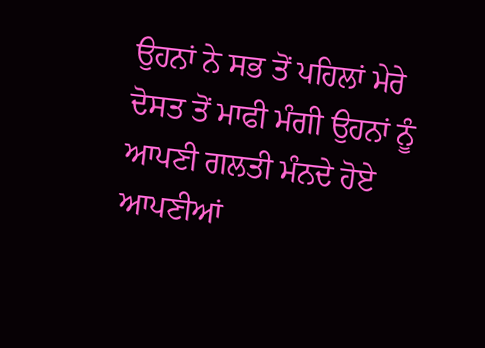ਉਹਨਾਂ ਨੇ ਸਭ ਤੋਂ ਪਹਿਲਾਂ ਮੇਰੇ ਦੋਸਤ ਤੋਂ ਮਾਫੀ ਮੰਗੀ ਉਹਨਾਂ ਨੂੰ ਆਪਣੀ ਗਲਤੀ ਮੰਨਦੇ ਹੋਏ ਆਪਣੀਆਂ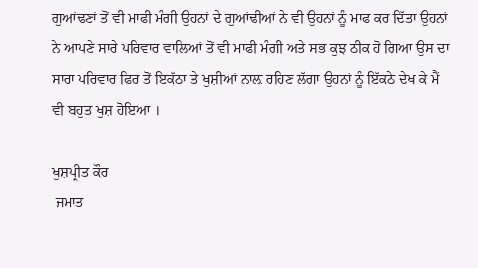ਗੁਆਂਢਣਾਂ ਤੋਂ ਵੀ ਮਾਫੀ ਮੰਗੀ ਉਹਨਾਂ ਦੇ ਗੁਆਂਢੀਆਂ ਨੇ ਵੀ ਉਹਨਾਂ ਨੂੰ ਮਾਫ ਕਰ ਦਿੱਤਾ ਉਹਨਾਂ ਨੇ ਆਪਣੇ ਸਾਰੇ ਪਰਿਵਾਰ ਵਾਲਿਆਂ ਤੋਂ ਵੀ ਮਾਫੀ ਮੰਗੀ ਅਤੇ ਸਭ ਕੁਝ ਠੀਕ ਹੋ ਗਿਆ ਉਸ ਦਾ ਸਾਰਾ ਪਰਿਵਾਰ ਫਿਰ ਤੋਂ ਇਕੱਠਾ ਤੇ ਖੁਸ਼ੀਆਂ ਨਾਲ਼ ਰਹਿਣ ਲੱਗਾ ਉਹਨਾਂ ਨੂੰ ਇੱਕਠੇ ਦੇਖ ਕੇ ਮੈਂ ਵੀ ਬਹੁਤ ਖੁਸ਼ ਹੋਇਆ ।

ਖੁਸ਼ਪ੍ਰੀਤ ਕੌਰ
 ਜਮਾਤ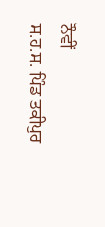ਨੌਵੀਂ
ਸ.ਹ.ਸ. ਪਿੰਡ ਤਕੀਪੁਰ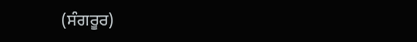(ਸੰਗਰੂਰ)